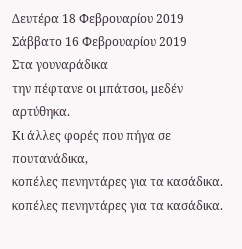Δευτέρα 18 Φεβρουαρίου 2019
Σάββατο 16 Φεβρουαρίου 2019
Στα γουναράδικα
την πέφτανε οι μπάτσοι, μεδέν αρτύθηκα.
Κι άλλες φορές που πήγα σε πουτανάδικα,
κοπέλες πενηντάρες για τα κασάδικα.
κοπέλες πενηντάρες για τα κασάδικα.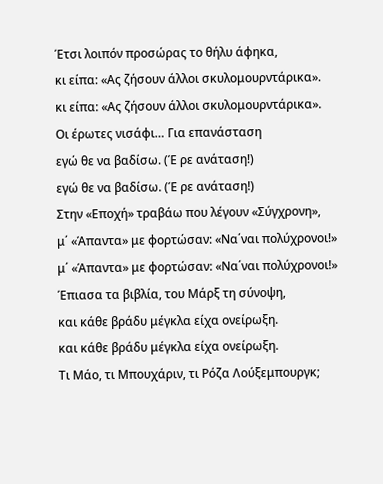Έτσι λοιπόν προσώρας το θήλυ άφηκα,
κι είπα: «Ας ζήσουν άλλοι σκυλομουρντάρικα».
κι είπα: «Ας ζήσουν άλλοι σκυλομουρντάρικα».
Οι έρωτες νισάφι… Για επανάσταση
εγώ θε να βαδίσω. (Έ ρε ανάταση!)
εγώ θε να βαδίσω. (Έ ρε ανάταση!)
Στην «Εποχή» τραβάω που λέγουν «Σύγχρονη»,
μ΄ «Άπαντα» με φορτώσαν: «Να΄ναι πολύχρονοι!»
μ΄ «Άπαντα» με φορτώσαν: «Να΄ναι πολύχρονοι!»
Έπιασα τα βιβλία, του Μάρξ τη σύνοψη,
και κάθε βράδυ μέγκλα είχα ονείρωξη.
και κάθε βράδυ μέγκλα είχα ονείρωξη.
Τι Μάο, τι Μπουχάριν, τι Ρόζα Λούξεμπουργκ;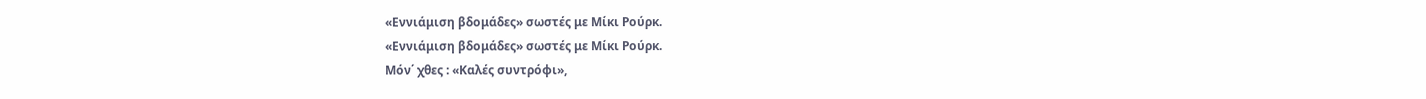«Εννιάμιση βδομάδες» σωστές με Μίκι Ρούρκ.
«Εννιάμιση βδομάδες» σωστές με Μίκι Ρούρκ.
Μόν΄ χθες : «Καλές συντρόφι»,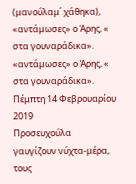(μανούλαμ΄ χάθηκα),
«αντάμωσες» ο Άρης, « στα γουναράδικα».
«αντάμωσες» ο Άρης, « στα γουναράδικα».
Πέμπτη 14 Φεβρουαρίου 2019
Προσευχούλα
γαυγίζουν νύχτα-μέρα,
τους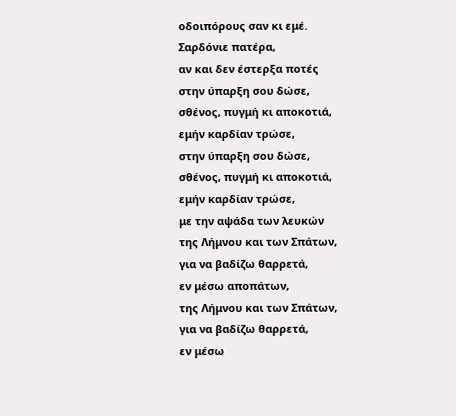οδοιπόρους σαν κι εμέ.
Σαρδόνιε πατέρα,
αν και δεν έστερξα ποτές
στην ύπαρξη σου δώσε,
σθένος, πυγμή κι αποκοτιά,
εμήν καρδίαν τρώσε,
στην ύπαρξη σου δώσε,
σθένος, πυγμή κι αποκοτιά,
εμήν καρδίαν τρώσε,
με την αψάδα των λευκών
της Λήμνου και των Σπάτων,
για να βαδίζω θαρρετά,
εν μέσω αποπάτων,
της Λήμνου και των Σπάτων,
για να βαδίζω θαρρετά,
εν μέσω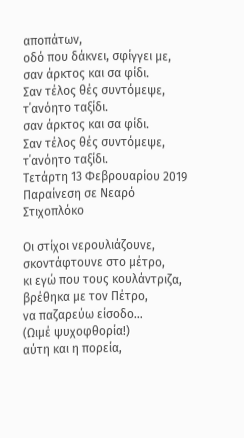αποπάτων,
οδό που δάκνει, σφίγγει με,
σαν άρκτος και σα φίδι.
Σαν τέλος θές συντόμεψε,
τ΄ανόητο ταξίδι.
σαν άρκτος και σα φίδι.
Σαν τέλος θές συντόμεψε,
τ΄ανόητο ταξίδι.
Τετάρτη 13 Φεβρουαρίου 2019
Παραίνεση σε Νεαρό Στιχοπλόκο

Οι στίχοι νερουλιάζουνε,
σκοντάφτουνε στο μέτρο,
κι εγώ που τους κουλάντριζα,
βρέθηκα με τον Πέτρο,
να παζαρεύω είσοδο…
(Ωιμέ ψυχοφθορία!)
αύτη και η πορεία,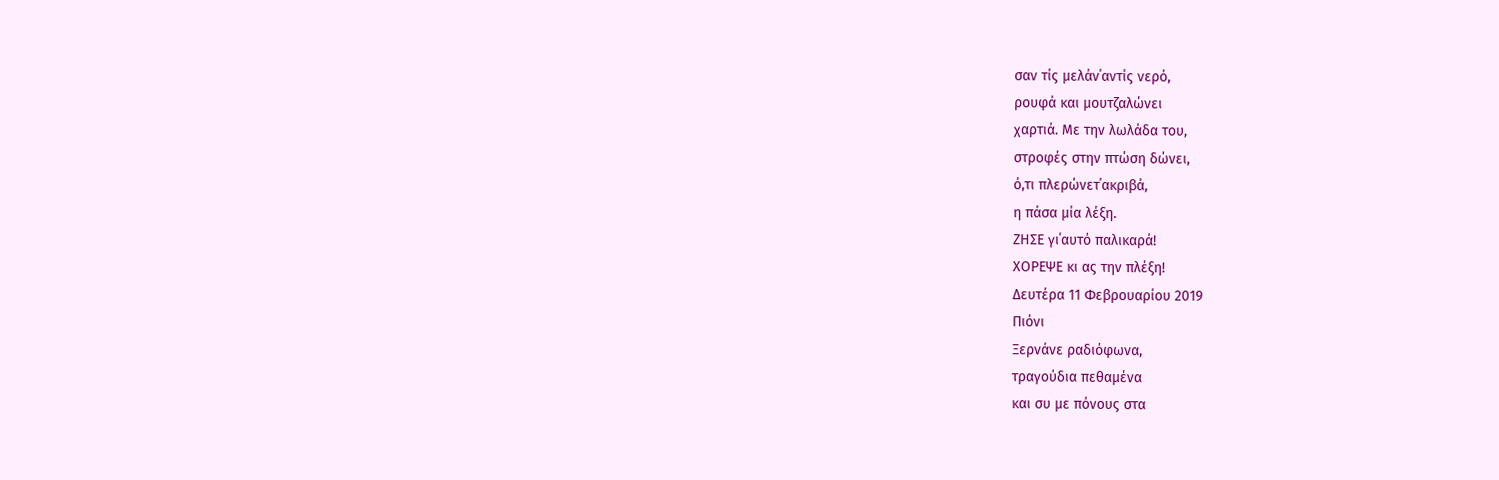σαν τίς μελάν΄αντίς νερό,
ρουφά και μουτζαλώνει
χαρτιά. Με την λωλάδα του,
στροφές στην πτώση δώνει,
ό,τι πλερώνετ΄ακριβά,
η πάσα μία λέξη.
ΖΗΣΕ γι΄αυτό παλικαρά!
ΧΟΡΕΨΕ κι ας την πλέξη!
Δευτέρα 11 Φεβρουαρίου 2019
Πιόνι
Ξερνάνε ραδιόφωνα,
τραγούδια πεθαμένα
και συ με πόνους στα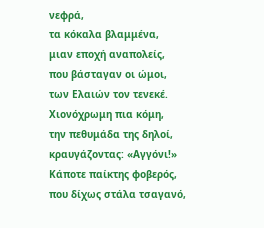νεφρά,
τα κόκαλα βλαμμένα,
μιαν εποχή αναπολείς,
που βάσταγαν οι ώμοι,
των Ελαιών τον τενεκέ.
Χιονόχρωμη πια κόμη,
την πεθυμάδα της δηλοί,
κραυγάζοντας: «Αγγόνι!»
Κάποτε παίκτης φοβερός,
που δίχως στάλα τσαγανό,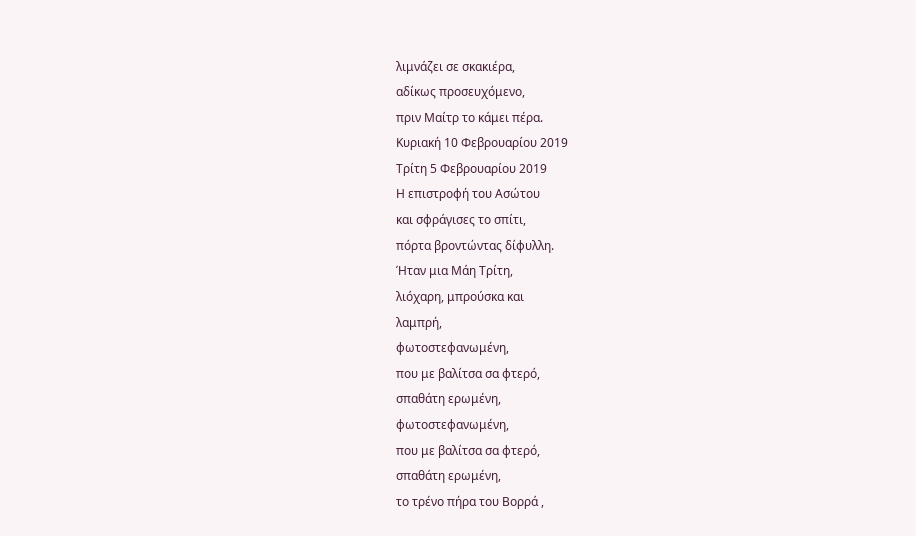λιμνάζει σε σκακιέρα,
αδίκως προσευχόμενο,
πριν Μαίτρ το κάμει πέρα.
Κυριακή 10 Φεβρουαρίου 2019
Τρίτη 5 Φεβρουαρίου 2019
Η επιστροφή του Ασώτου
και σφράγισες το σπίτι,
πόρτα βροντώντας δίφυλλη.
Ήταν μια Μάη Τρίτη,
λιόχαρη, μπρούσκα και
λαμπρή,
φωτοστεφανωμένη,
που με βαλίτσα σα φτερό,
σπαθάτη ερωμένη,
φωτοστεφανωμένη,
που με βαλίτσα σα φτερό,
σπαθάτη ερωμένη,
το τρένο πήρα του Βορρά ,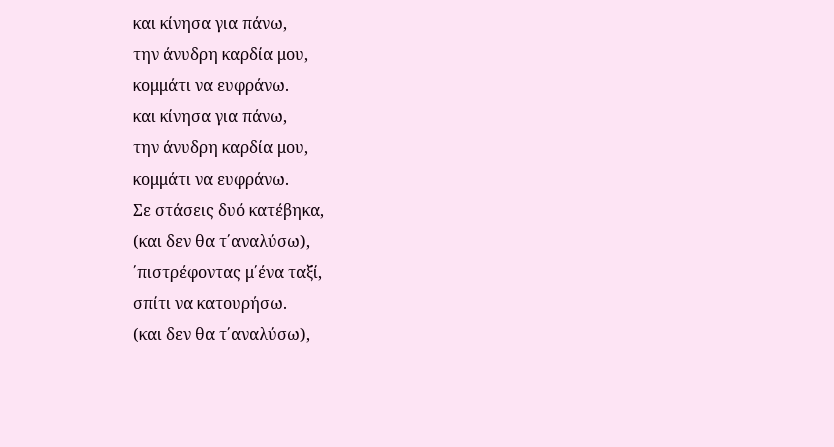και κίνησα για πάνω,
την άνυδρη καρδία μου,
κομμάτι να ευφράνω.
και κίνησα για πάνω,
την άνυδρη καρδία μου,
κομμάτι να ευφράνω.
Σε στάσεις δυό κατέβηκα,
(και δεν θα τ΄αναλύσω),
΄πιστρέφοντας μ΄ένα ταξί,
σπίτι να κατουρήσω.
(και δεν θα τ΄αναλύσω),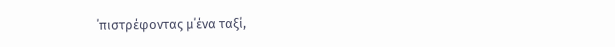΄πιστρέφοντας μ΄ένα ταξί,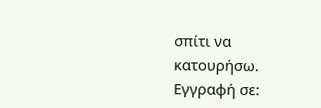σπίτι να κατουρήσω.
Εγγραφή σε: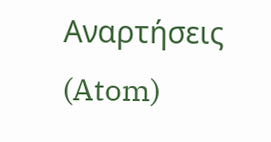Αναρτήσεις (Atom)